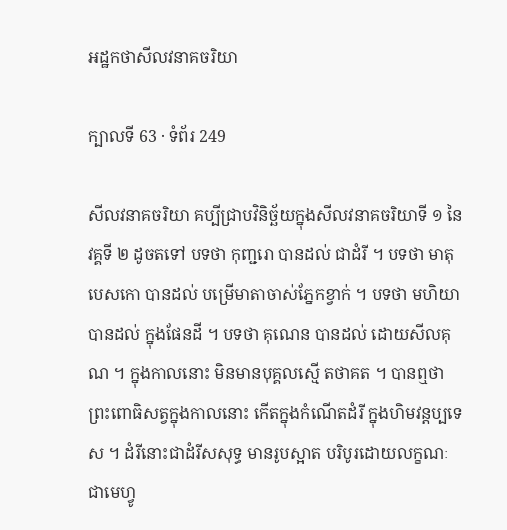អដ្ឋកថាសីលវនាគចរិយា

ក្បាលទី 63 · ទំព័រ 249

សីលវនាគចរិយា គប្បីជ្រាបវិនិច្ឆ័យក្នុងសីលវនាគចរិយាទី ១ នៃវគ្គទី ២ ដូចតទៅ បទថា កុញ្ជរោ បានដល់ ជាដំរី ។ បទថា មាតុបេសកោ បានដល់ បម្រើមាតាចាស់ភ្នែកខ្វាក់ ។ បទថា មហិយា បានដល់ ក្នុងផែនដី ។ បទថា គុណេន បានដល់ ដោយសីលគុណ ។ ក្នុងកាលនោះ មិនមានបុគ្គលស្មើ តថាគត ។ បានឮថា ព្រះពោធិសត្វក្នុងកាលនោះ កើតក្នុងកំណើតដំរី ក្នុងហិមវន្តប្បទេស ។ ដំរីនោះជាដំរីសសុទ្ធ មានរូបស្អាត បរិបូរដោយលក្ខណៈ ជាមេហ្វូ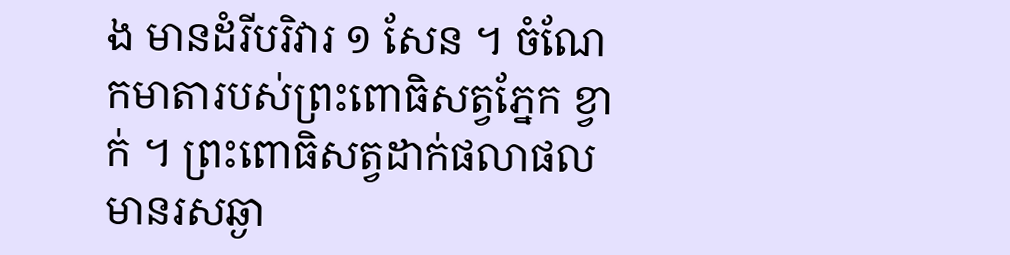ង មានដំរីបរិវារ ១ សែន ។ ចំណែកមាតារបស់ព្រះពោធិសត្វភ្នែក ខ្វាក់ ។ ព្រះពោធិសត្វដាក់ផលាផលមានរសឆ្ងា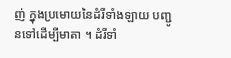ញ់ ក្នុងប្រមោយនៃដំរីទាំងឡាយ បញ្ជូនទៅដើម្បីមាតា ។ ដំរីទាំ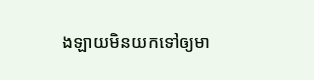ងឡាយមិនយកទៅឲ្យមា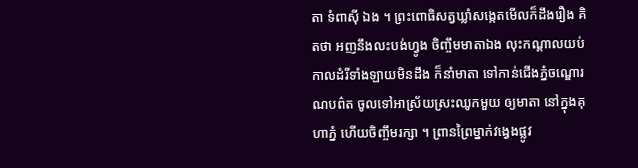តា ទំពាស៊ី ឯង ។ ព្រះពោធិសត្វឃ្លាំសង្កេតមើលក៏ដឹងរឿង គិតថា អញនឹងលះបង់ហ្វូង ចិញ្ចឹមមាតាឯង លុះកណ្តាលយប់ កាលដំរីទាំងឡាយមិនដឹង ក៏នាំមាតា ទៅកាន់ជើងភ្នំចណ្ឌោរណបព៌ត ចូលទៅអាស្រ័យស្រះឈូកមួយ ឲ្យមាតា នៅក្នុងគុហាភ្នំ ហើយចិញ្ចឹមរក្សា ។ ព្រានព្រៃម្នាក់វង្វេងផ្លូវ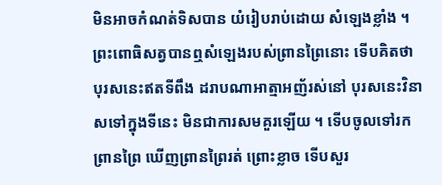មិនអាចកំណត់ទិសបាន យំរៀបរាប់ដោយ សំឡេងខ្លាំង ។ ព្រះពោធិសត្វបានឮសំឡេងរបស់ព្រានព្រៃនោះ ទើបគិតថា បុរសនេះឥតទីពឹង ដរាបណាអាត្មាអញ័រស់នៅ បុរសនេះវិនាសទៅក្នុងទីនេះ មិនជាការសមគួរឡើយ ។ ទើបចូលទៅរកព្រានព្រៃ ឃើញព្រានព្រៃរត់ ព្រោះខ្លាច ទើបសួរ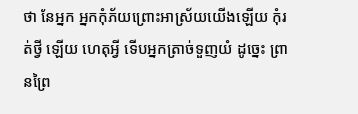ថា នែអ្នក អ្នកកុំភ័យព្រោះអាស្រ័យយើងឡើយ កុំរត់ថ្វី ឡើយ ហេតុអ្វី ទើបអ្នកត្រាច់ទួញយំ ដូច្នេះ ព្រានព្រៃ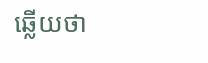ឆ្លើយថា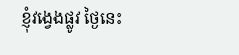ខ្ញុំវង្វេងផ្លូវ ថ្ងៃនេះ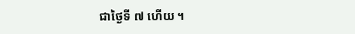ជាថ្ងៃទី ៧ ហើយ ។